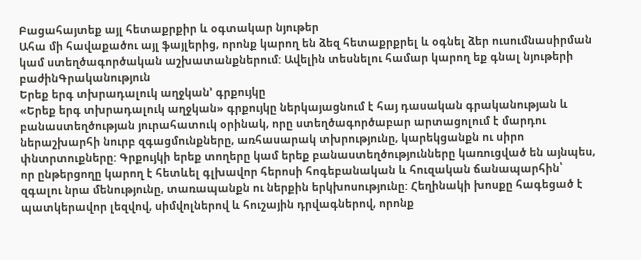Բացահայտեք այլ հետաքրքիր և օգտակար նյութեր
Ահա մի հավաքածու այլ ֆայլերից, որոնք կարող են ձեզ հետաքրքրել և օգնել ձեր ուսումնասիրման կամ ստեղծագործական աշխատանքներում: Ավելին տեսնելու համար կարող եք գնալ նյութերի բաժինԳրականություն
Երեք երգ տխրադալուկ աղջկան՚ գրքույկը
«Երեք երգ տխրադալուկ աղջկան» գրքույկը ներկայացնում է հայ դասական գրականության և բանաստեղծության յուրահատուկ օրինակ, որը ստեղծագործաբար արտացոլում է մարդու ներաշխարհի նուրբ զգացմունքները, առհասարակ տխրությունը, կարեկցանքն ու սիրո փնտրտուքները: Գրքույկի երեք տողերը կամ երեք բանաստեղծությունները կառուցված են այնպես, որ ընթերցողը կարող է հետևել գլխավոր հերոսի հոգեբանական և հուզական ճանապարհին՝ զգալու նրա մենությունը, տառապանքն ու ներքին երկխոսությունը: Հեղինակի խոսքը հագեցած է պատկերավոր լեզվով, սիմվոլներով և հուշային դրվագներով, որոնք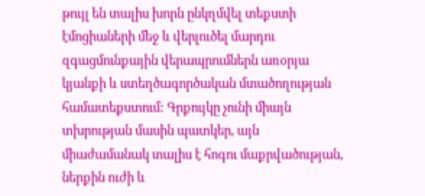թույլ են տալիս խորն ընկղմվել տեքստի էմոցիաների մեջ և վերլուծել մարդու զգացմունքային վերապրումներն առօրյա կյանքի և ստեղծագործական մտածողության համատեքստում: Գրքույկը չունի միայն տխրության մասին պատկեր, այն միաժամանակ տալիս է հոգու մաքրվածության, ներքին ուժի և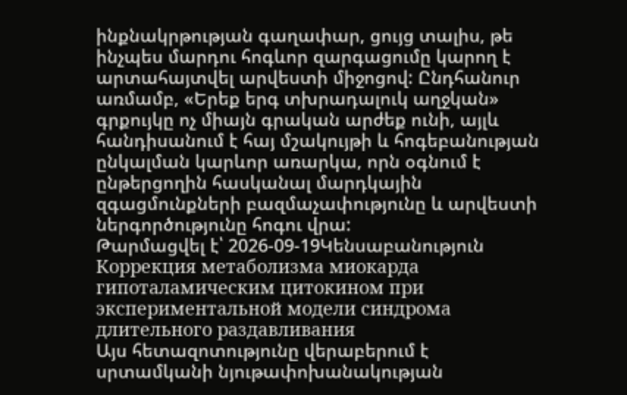ինքնակրթության գաղափար, ցույց տալիս, թե ինչպես մարդու հոգևոր զարգացումը կարող է արտահայտվել արվեստի միջոցով: Ընդհանուր առմամբ, «Երեք երգ տխրադալուկ աղջկան» գրքույկը ոչ միայն գրական արժեք ունի, այլև հանդիսանում է հայ մշակույթի և հոգեբանության ընկալման կարևոր առարկա, որն օգնում է ընթերցողին հասկանալ մարդկային զգացմունքների բազմաչափությունը և արվեստի ներգործությունը հոգու վրա:
Թարմացվել է՝ 2026-09-19Կենսաբանություն
Коррекция метаболизма миокарда гипоталамическим цитокином при экспериментальной модели синдрома длительного раздавливания
Այս հետազոտությունը վերաբերում է սրտամկանի նյութափոխանակության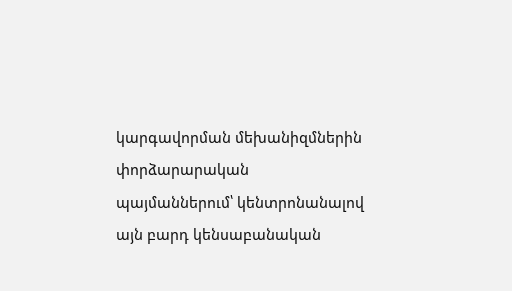կարգավորման մեխանիզմներին փորձարարական պայմաններում՝ կենտրոնանալով այն բարդ կենսաբանական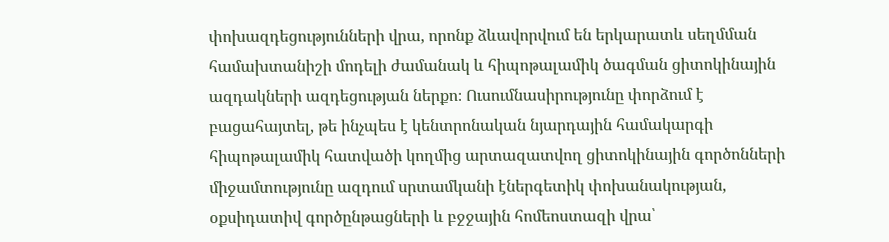փոխազդեցությունների վրա, որոնք ձևավորվում են երկարատև սեղմման համախտանիշի մոդելի ժամանակ և հիպոթալամիկ ծագման ցիտոկինային ազդակների ազդեցության ներքո։ Ուսումնասիրությունը փորձում է բացահայտել, թե ինչպես է կենտրոնական նյարդային համակարգի հիպոթալամիկ հատվածի կողմից արտազատվող ցիտոկինային գործոնների միջամտությունը ազդում սրտամկանի էներգետիկ փոխանակության, օքսիդատիվ գործընթացների և բջջային հոմեոստազի վրա՝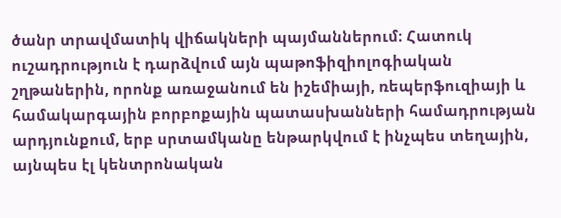ծանր տրավմատիկ վիճակների պայմաններում։ Հատուկ ուշադրություն է դարձվում այն պաթոֆիզիոլոգիական շղթաներին, որոնք առաջանում են իշեմիայի, ռեպերֆուզիայի և համակարգային բորբոքային պատասխանների համադրության արդյունքում, երբ սրտամկանը ենթարկվում է ինչպես տեղային, այնպես էլ կենտրոնական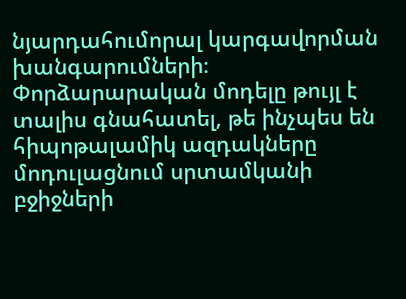նյարդահումորալ կարգավորման խանգարումների։ Փորձարարական մոդելը թույլ է տալիս գնահատել, թե ինչպես են հիպոթալամիկ ազդակները մոդուլացնում սրտամկանի բջիջների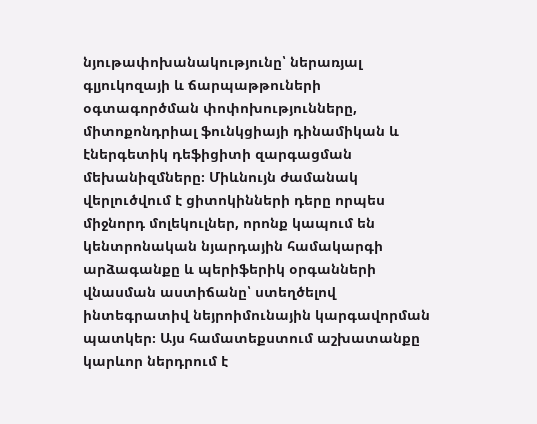նյութափոխանակությունը՝ ներառյալ գլյուկոզայի և ճարպաթթուների օգտագործման փոփոխությունները, միտոքոնդրիալ ֆունկցիայի դինամիկան և էներգետիկ դեֆիցիտի զարգացման մեխանիզմները։ Միևնույն ժամանակ վերլուծվում է ցիտոկինների դերը որպես միջնորդ մոլեկուլներ, որոնք կապում են կենտրոնական նյարդային համակարգի արձագանքը և պերիֆերիկ օրգանների վնասման աստիճանը՝ ստեղծելով ինտեգրատիվ նեյրոիմունային կարգավորման պատկեր։ Այս համատեքստում աշխատանքը կարևոր ներդրում է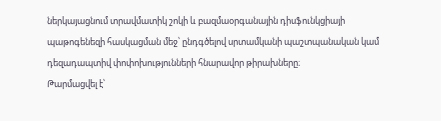ներկայացնում տրավմատիկ շոկի և բազմաօրգանային դիսֆունկցիայի պաթոգենեզի հասկացման մեջ՝ ընդգծելով սրտամկանի պաշտպանական կամ դեզադապտիվ փոփոխությունների հնարավոր թիրախները։
Թարմացվել է՝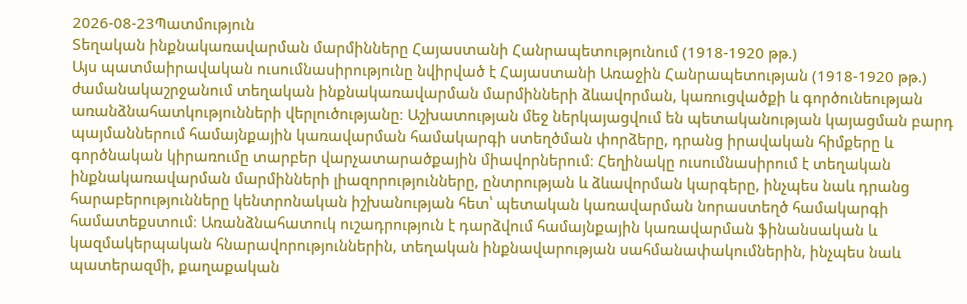2026-08-23Պատմություն
Տեղական ինքնակառավարման մարմինները Հայաստանի Հանրապետությունում (1918-1920 թթ.)
Այս պատմաիրավական ուսումնասիրությունը նվիրված է Հայաստանի Առաջին Հանրապետության (1918-1920 թթ.) ժամանակաշրջանում տեղական ինքնակառավարման մարմինների ձևավորման, կառուցվածքի և գործունեության առանձնահատկությունների վերլուծությանը։ Աշխատության մեջ ներկայացվում են պետականության կայացման բարդ պայմաններում համայնքային կառավարման համակարգի ստեղծման փորձերը, դրանց իրավական հիմքերը և գործնական կիրառումը տարբեր վարչատարածքային միավորներում։ Հեղինակը ուսումնասիրում է տեղական ինքնակառավարման մարմինների լիազորությունները, ընտրության և ձևավորման կարգերը, ինչպես նաև դրանց հարաբերությունները կենտրոնական իշխանության հետ՝ պետական կառավարման նորաստեղծ համակարգի համատեքստում։ Առանձնահատուկ ուշադրություն է դարձվում համայնքային կառավարման ֆինանսական և կազմակերպական հնարավորություններին, տեղական ինքնավարության սահմանափակումներին, ինչպես նաև պատերազմի, քաղաքական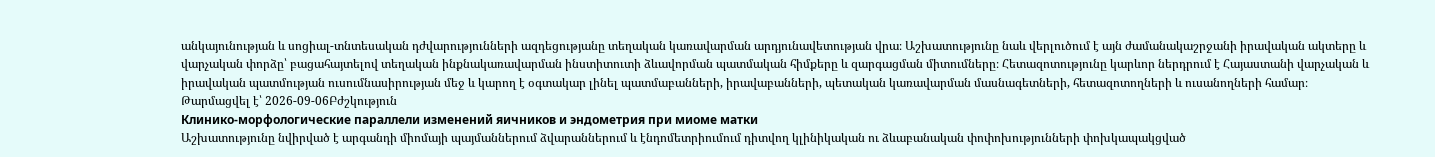անկայունության և սոցիալ-տնտեսական դժվարությունների ազդեցությանը տեղական կառավարման արդյունավետության վրա։ Աշխատությունը նաև վերլուծում է այն ժամանակաշրջանի իրավական ակտերը և վարչական փորձը՝ բացահայտելով տեղական ինքնակառավարման ինստիտուտի ձևավորման պատմական հիմքերը և զարգացման միտումները։ Հետազոտությունը կարևոր ներդրում է Հայաստանի վարչական և իրավական պատմության ուսումնասիրության մեջ և կարող է օգտակար լինել պատմաբանների, իրավաբանների, պետական կառավարման մասնագետների, հետազոտողների և ուսանողների համար։
Թարմացվել է՝ 2026-09-06Բժշկություն
Клинико-морфологические параллели изменений яичников и эндометрия при миоме матки
Աշխատությունը նվիրված է արգանդի միոմայի պայմաններում ձվարաններում և էնդոմետրիումում դիտվող կլինիկական ու ձևաբանական փոփոխությունների փոխկապակցված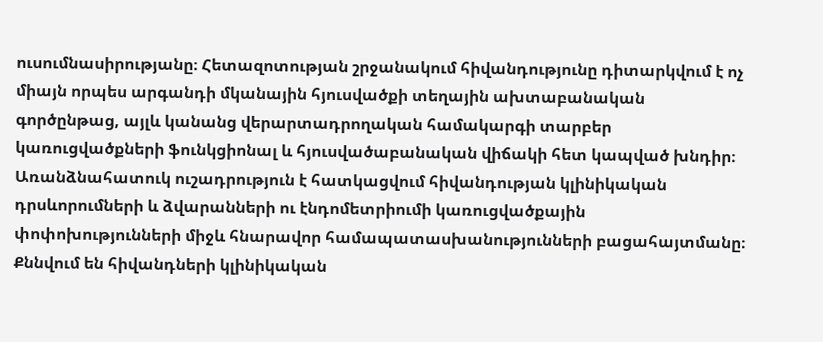ուսումնասիրությանը։ Հետազոտության շրջանակում հիվանդությունը դիտարկվում է ոչ միայն որպես արգանդի մկանային հյուսվածքի տեղային ախտաբանական գործընթաց, այլև կանանց վերարտադրողական համակարգի տարբեր կառուցվածքների ֆունկցիոնալ և հյուսվածաբանական վիճակի հետ կապված խնդիր։ Առանձնահատուկ ուշադրություն է հատկացվում հիվանդության կլինիկական դրսևորումների և ձվարանների ու էնդոմետրիումի կառուցվածքային փոփոխությունների միջև հնարավոր համապատասխանությունների բացահայտմանը։ Քննվում են հիվանդների կլինիկական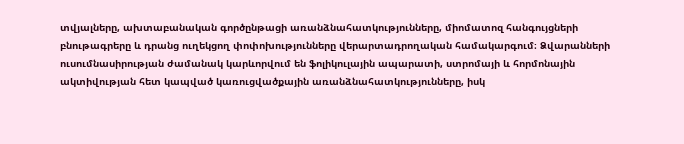տվյալները, ախտաբանական գործընթացի առանձնահատկությունները, միոմատոզ հանգույցների բնութագրերը և դրանց ուղեկցող փոփոխությունները վերարտադրողական համակարգում։ Ձվարանների ուսումնասիրության ժամանակ կարևորվում են ֆոլիկուլային ապարատի, ստրոմայի և հորմոնային ակտիվության հետ կապված կառուցվածքային առանձնահատկությունները, իսկ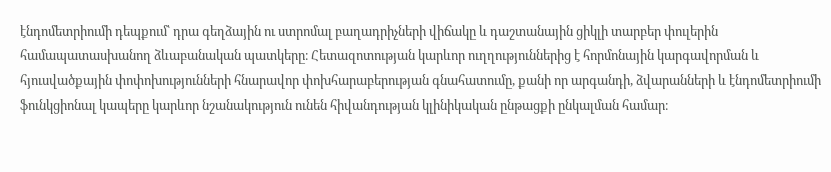էնդոմետրիումի դեպքում՝ դրա գեղձային ու ստրոմալ բաղադրիչների վիճակը և դաշտանային ցիկլի տարբեր փուլերին համապատասխանող ձևաբանական պատկերը։ Հետազոտության կարևոր ուղղություններից է հորմոնային կարգավորման և հյուսվածքային փոփոխությունների հնարավոր փոխհարաբերության գնահատումը, քանի որ արգանդի, ձվարանների և էնդոմետրիումի ֆունկցիոնալ կապերը կարևոր նշանակություն ունեն հիվանդության կլինիկական ընթացքի ընկալման համար։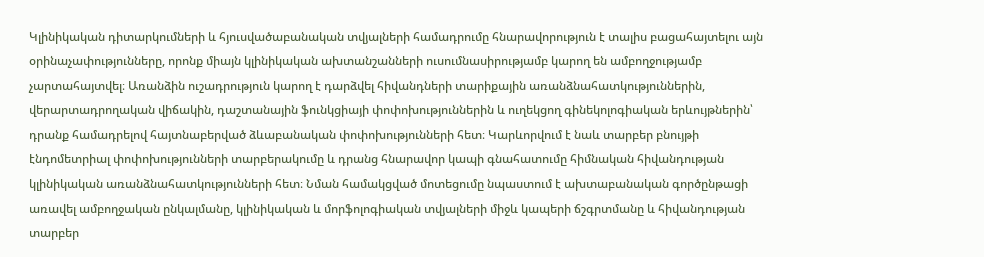Կլինիկական դիտարկումների և հյուսվածաբանական տվյալների համադրումը հնարավորություն է տալիս բացահայտելու այն օրինաչափությունները, որոնք միայն կլինիկական ախտանշանների ուսումնասիրությամբ կարող են ամբողջությամբ չարտահայտվել։ Առանձին ուշադրություն կարող է դարձվել հիվանդների տարիքային առանձնահատկություններին, վերարտադրողական վիճակին, դաշտանային ֆունկցիայի փոփոխություններին և ուղեկցող գինեկոլոգիական երևույթներին՝ դրանք համադրելով հայտնաբերված ձևաբանական փոփոխությունների հետ։ Կարևորվում է նաև տարբեր բնույթի էնդոմետրիալ փոփոխությունների տարբերակումը և դրանց հնարավոր կապի գնահատումը հիմնական հիվանդության կլինիկական առանձնահատկությունների հետ։ Նման համակցված մոտեցումը նպաստում է ախտաբանական գործընթացի առավել ամբողջական ընկալմանը, կլինիկական և մորֆոլոգիական տվյալների միջև կապերի ճշգրտմանը և հիվանդության տարբեր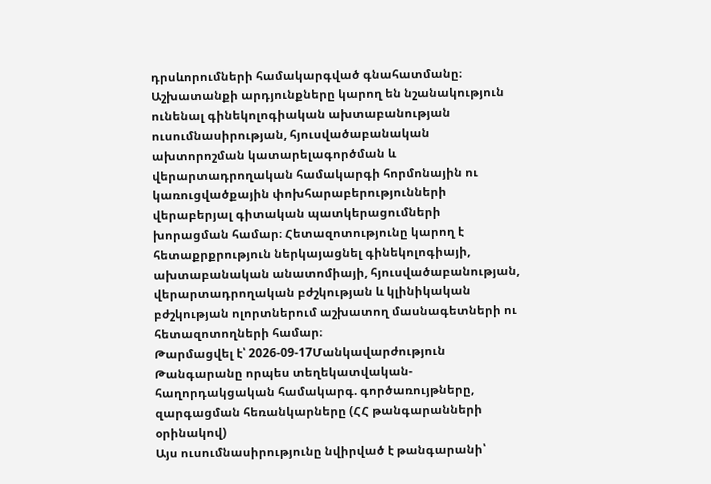դրսևորումների համակարգված գնահատմանը։ Աշխատանքի արդյունքները կարող են նշանակություն ունենալ գինեկոլոգիական ախտաբանության ուսումնասիրության, հյուսվածաբանական ախտորոշման կատարելագործման և վերարտադրողական համակարգի հորմոնային ու կառուցվածքային փոխհարաբերությունների վերաբերյալ գիտական պատկերացումների խորացման համար։ Հետազոտությունը կարող է հետաքրքրություն ներկայացնել գինեկոլոգիայի, ախտաբանական անատոմիայի, հյուսվածաբանության, վերարտադրողական բժշկության և կլինիկական բժշկության ոլորտներում աշխատող մասնագետների ու հետազոտողների համար։
Թարմացվել է՝ 2026-09-17Մանկավարժություն
Թանգարանը որպես տեղեկատվական-հաղորդակցական համակարգ. գործառույթները, զարգացման հեռանկարները (ՀՀ թանգարանների օրինակով)
Այս ուսումնասիրությունը նվիրված է թանգարանի՝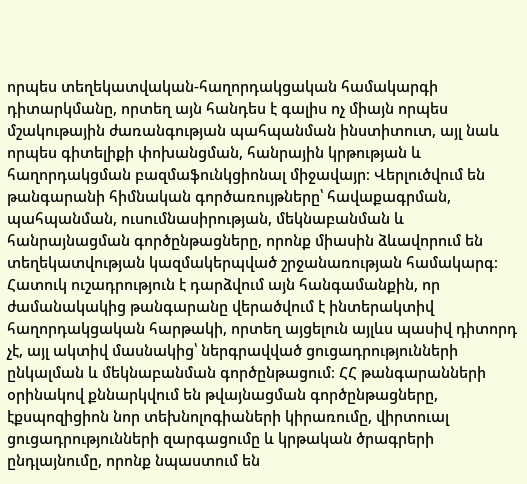որպես տեղեկատվական-հաղորդակցական համակարգի դիտարկմանը, որտեղ այն հանդես է գալիս ոչ միայն որպես մշակութային ժառանգության պահպանման ինստիտուտ, այլ նաև որպես գիտելիքի փոխանցման, հանրային կրթության և հաղորդակցման բազմաֆունկցիոնալ միջավայր։ Վերլուծվում են թանգարանի հիմնական գործառույթները՝ հավաքագրման, պահպանման, ուսումնասիրության, մեկնաբանման և հանրայնացման գործընթացները, որոնք միասին ձևավորում են տեղեկատվության կազմակերպված շրջանառության համակարգ։ Հատուկ ուշադրություն է դարձվում այն հանգամանքին, որ ժամանակակից թանգարանը վերածվում է ինտերակտիվ հաղորդակցական հարթակի, որտեղ այցելուն այլևս պասիվ դիտորդ չէ, այլ ակտիվ մասնակից՝ ներգրավված ցուցադրությունների ընկալման և մեկնաբանման գործընթացում։ ՀՀ թանգարանների օրինակով քննարկվում են թվայնացման գործընթացները, էքսպոզիցիոն նոր տեխնոլոգիաների կիրառումը, վիրտուալ ցուցադրությունների զարգացումը և կրթական ծրագրերի ընդլայնումը, որոնք նպաստում են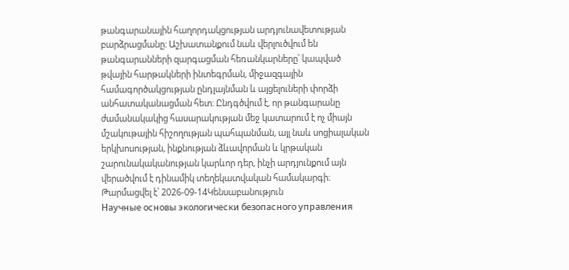թանգարանային հաղորդակցության արդյունավետության բարձրացմանը։ Աշխատանքում նաև վերլուծվում են թանգարանների զարգացման հեռանկարները՝ կապված թվային հարթակների ինտեգրման, միջազգային համագործակցության ընդլայնման և այցելուների փորձի անհատականացման հետ։ Ընդգծվում է, որ թանգարանը ժամանակակից հասարակության մեջ կատարում է ոչ միայն մշակութային հիշողության պահպանման, այլ նաև սոցիալական երկխոսության, ինքնության ձևավորման և կրթական շարունակականության կարևոր դեր, ինչի արդյունքում այն վերածվում է դինամիկ տեղեկատվական համակարգի։
Թարմացվել է՝ 2026-09-14Կենսաբանություն
Научные основы экологически безопасного управления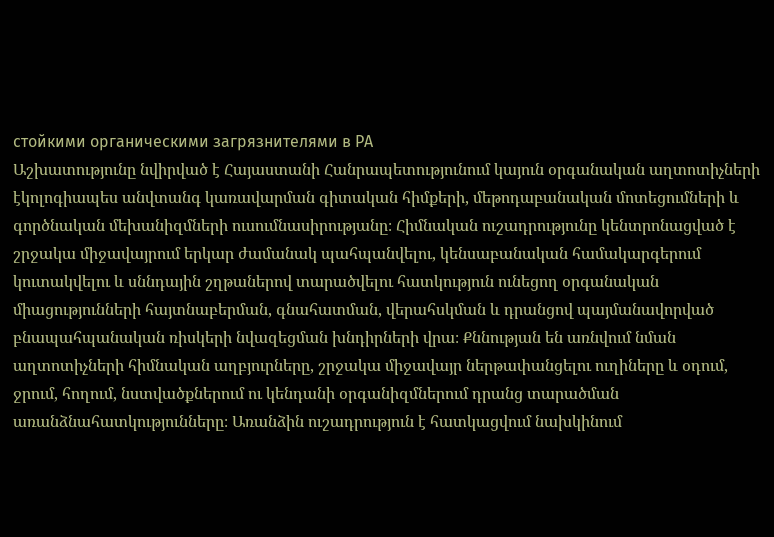стойкими органическими загрязнителями в РА
Աշխատությունը նվիրված է Հայաստանի Հանրապետությունում կայուն օրգանական աղտոտիչների էկոլոգիապես անվտանգ կառավարման գիտական հիմքերի, մեթոդաբանական մոտեցումների և գործնական մեխանիզմների ուսումնասիրությանը։ Հիմնական ուշադրությունը կենտրոնացված է շրջակա միջավայրում երկար ժամանակ պահպանվելու, կենսաբանական համակարգերում կուտակվելու և սննդային շղթաներով տարածվելու հատկություն ունեցող օրգանական միացությունների հայտնաբերման, գնահատման, վերահսկման և դրանցով պայմանավորված բնապահպանական ռիսկերի նվազեցման խնդիրների վրա։ Քննության են առնվում նման աղտոտիչների հիմնական աղբյուրները, շրջակա միջավայր ներթափանցելու ուղիները և օդում, ջրում, հողում, նստվածքներում ու կենդանի օրգանիզմներում դրանց տարածման առանձնահատկությունները։ Առանձին ուշադրություն է հատկացվում նախկինում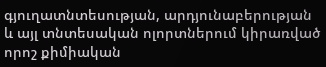գյուղատնտեսության, արդյունաբերության և այլ տնտեսական ոլորտներում կիրառված որոշ քիմիական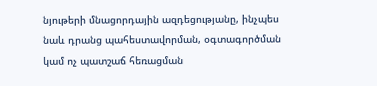նյութերի մնացորդային ազդեցությանը, ինչպես նաև դրանց պահեստավորման, օգտագործման կամ ոչ պատշաճ հեռացման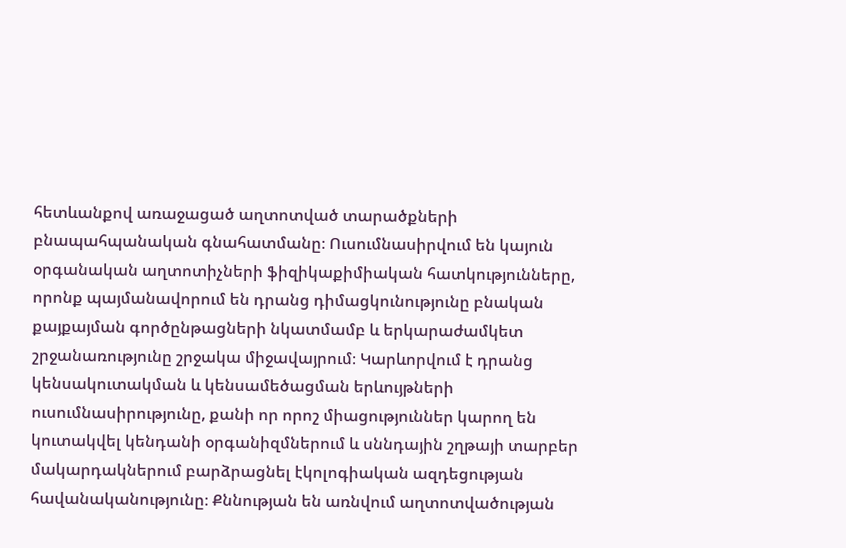հետևանքով առաջացած աղտոտված տարածքների բնապահպանական գնահատմանը։ Ուսումնասիրվում են կայուն օրգանական աղտոտիչների ֆիզիկաքիմիական հատկությունները, որոնք պայմանավորում են դրանց դիմացկունությունը բնական քայքայման գործընթացների նկատմամբ և երկարաժամկետ շրջանառությունը շրջակա միջավայրում։ Կարևորվում է դրանց կենսակուտակման և կենսամեծացման երևույթների ուսումնասիրությունը, քանի որ որոշ միացություններ կարող են կուտակվել կենդանի օրգանիզմներում և սննդային շղթայի տարբեր մակարդակներում բարձրացնել էկոլոգիական ազդեցության հավանականությունը։ Քննության են առնվում աղտոտվածության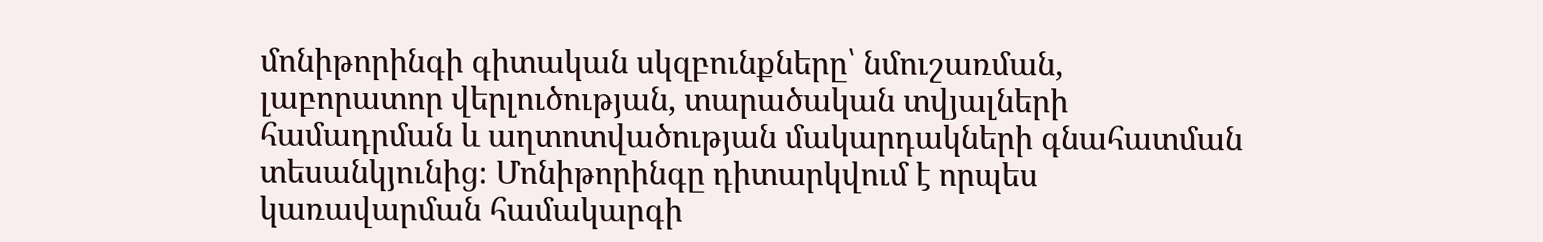մոնիթորինգի գիտական սկզբունքները՝ նմուշառման, լաբորատոր վերլուծության, տարածական տվյալների համադրման և աղտոտվածության մակարդակների գնահատման տեսանկյունից։ Մոնիթորինգը դիտարկվում է որպես կառավարման համակարգի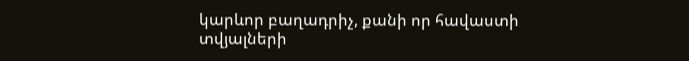կարևոր բաղադրիչ, քանի որ հավաստի տվյալների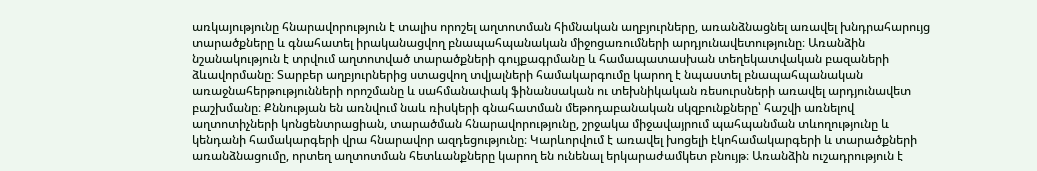առկայությունը հնարավորություն է տալիս որոշել աղտոտման հիմնական աղբյուրները, առանձնացնել առավել խնդրահարույց տարածքները և գնահատել իրականացվող բնապահպանական միջոցառումների արդյունավետությունը։ Առանձին նշանակություն է տրվում աղտոտված տարածքների գույքագրմանը և համապատասխան տեղեկատվական բազաների ձևավորմանը։ Տարբեր աղբյուրներից ստացվող տվյալների համակարգումը կարող է նպաստել բնապահպանական առաջնահերթությունների որոշմանը և սահմանափակ ֆինանսական ու տեխնիկական ռեսուրսների առավել արդյունավետ բաշխմանը։ Քննության են առնվում նաև ռիսկերի գնահատման մեթոդաբանական սկզբունքները՝ հաշվի առնելով աղտոտիչների կոնցենտրացիան, տարածման հնարավորությունը, շրջակա միջավայրում պահպանման տևողությունը և կենդանի համակարգերի վրա հնարավոր ազդեցությունը։ Կարևորվում է առավել խոցելի էկոհամակարգերի և տարածքների առանձնացումը, որտեղ աղտոտման հետևանքները կարող են ունենալ երկարաժամկետ բնույթ։ Առանձին ուշադրություն է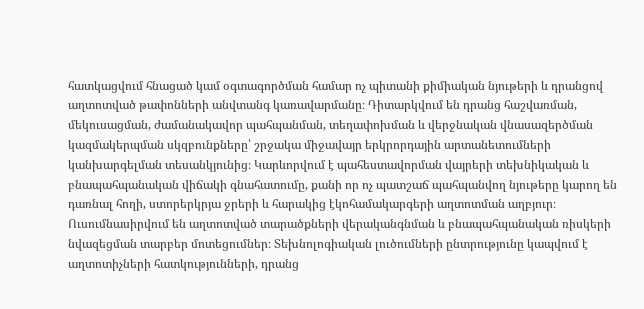հատկացվում հնացած կամ օգտագործման համար ոչ պիտանի քիմիական նյութերի և դրանցով աղտոտված թափոնների անվտանգ կառավարմանը։ Դիտարկվում են դրանց հաշվառման, մեկուսացման, ժամանակավոր պահպանման, տեղափոխման և վերջնական վնասազերծման կազմակերպման սկզբունքները՝ շրջակա միջավայր երկրորդային արտանետումների կանխարգելման տեսանկյունից։ Կարևորվում է պահեստավորման վայրերի տեխնիկական և բնապահպանական վիճակի գնահատումը, քանի որ ոչ պատշաճ պահպանվող նյութերը կարող են դառնալ հողի, ստորերկրյա ջրերի և հարակից էկոհամակարգերի աղտոտման աղբյուր։ Ուսումնասիրվում են աղտոտված տարածքների վերականգնման և բնապահպանական ռիսկերի նվազեցման տարբեր մոտեցումներ։ Տեխնոլոգիական լուծումների ընտրությունը կապվում է աղտոտիչների հատկությունների, դրանց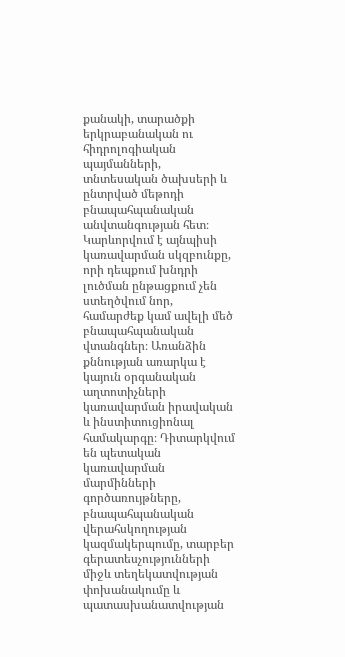քանակի, տարածքի երկրաբանական ու հիդրոլոգիական պայմանների, տնտեսական ծախսերի և ընտրված մեթոդի բնապահպանական անվտանգության հետ։ Կարևորվում է այնպիսի կառավարման սկզբունքը, որի դեպքում խնդրի լուծման ընթացքում չեն ստեղծվում նոր, համարժեք կամ ավելի մեծ բնապահպանական վտանգներ։ Առանձին քննության առարկա է կայուն օրգանական աղտոտիչների կառավարման իրավական և ինստիտուցիոնալ համակարգը։ Դիտարկվում են պետական կառավարման մարմինների գործառույթները, բնապահպանական վերահսկողության կազմակերպումը, տարբեր գերատեսչությունների միջև տեղեկատվության փոխանակումը և պատասխանատվության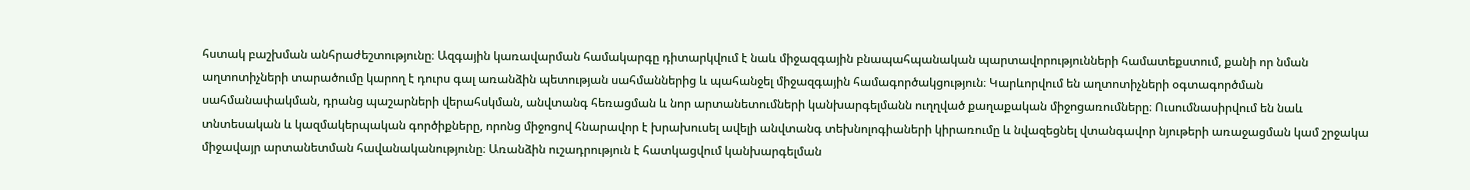հստակ բաշխման անհրաժեշտությունը։ Ազգային կառավարման համակարգը դիտարկվում է նաև միջազգային բնապահպանական պարտավորությունների համատեքստում, քանի որ նման աղտոտիչների տարածումը կարող է դուրս գալ առանձին պետության սահմաններից և պահանջել միջազգային համագործակցություն։ Կարևորվում են աղտոտիչների օգտագործման սահմանափակման, դրանց պաշարների վերահսկման, անվտանգ հեռացման և նոր արտանետումների կանխարգելմանն ուղղված քաղաքական միջոցառումները։ Ուսումնասիրվում են նաև տնտեսական և կազմակերպական գործիքները, որոնց միջոցով հնարավոր է խրախուսել ավելի անվտանգ տեխնոլոգիաների կիրառումը և նվազեցնել վտանգավոր նյութերի առաջացման կամ շրջակա միջավայր արտանետման հավանականությունը։ Առանձին ուշադրություն է հատկացվում կանխարգելման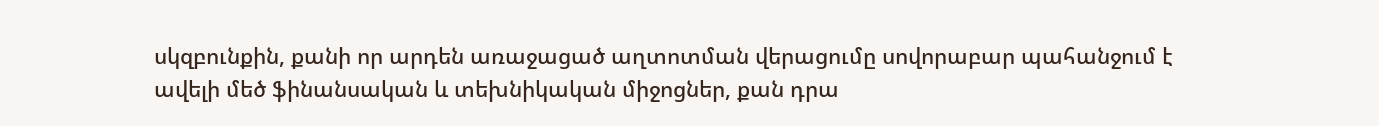սկզբունքին, քանի որ արդեն առաջացած աղտոտման վերացումը սովորաբար պահանջում է ավելի մեծ ֆինանսական և տեխնիկական միջոցներ, քան դրա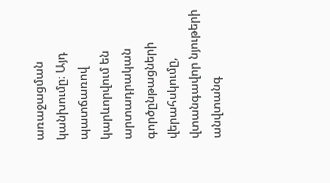առաջացման կանխումը։ Այդ պատճառով կարևորվում են արտադրական գործընթացների վերահսկումը, վտանգավոր նյութերի անվտանգ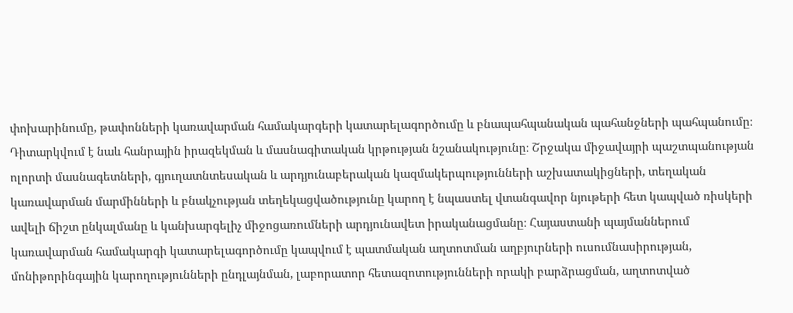փոխարինումը, թափոնների կառավարման համակարգերի կատարելագործումը և բնապահպանական պահանջների պահպանումը։ Դիտարկվում է նաև հանրային իրազեկման և մասնագիտական կրթության նշանակությունը։ Շրջակա միջավայրի պաշտպանության ոլորտի մասնագետների, գյուղատնտեսական և արդյունաբերական կազմակերպությունների աշխատակիցների, տեղական կառավարման մարմինների և բնակչության տեղեկացվածությունը կարող է նպաստել վտանգավոր նյութերի հետ կապված ռիսկերի ավելի ճիշտ ընկալմանը և կանխարգելիչ միջոցառումների արդյունավետ իրականացմանը։ Հայաստանի պայմաններում կառավարման համակարգի կատարելագործումը կապվում է պատմական աղտոտման աղբյուրների ուսումնասիրության, մոնիթորինգային կարողությունների ընդլայնման, լաբորատոր հետազոտությունների որակի բարձրացման, աղտոտված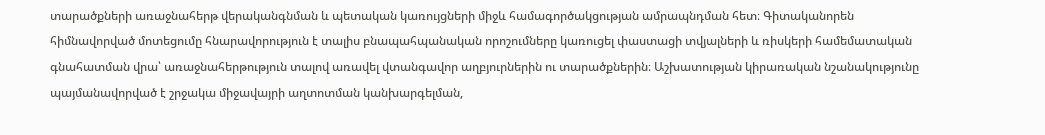տարածքների առաջնահերթ վերականգնման և պետական կառույցների միջև համագործակցության ամրապնդման հետ։ Գիտականորեն հիմնավորված մոտեցումը հնարավորություն է տալիս բնապահպանական որոշումները կառուցել փաստացի տվյալների և ռիսկերի համեմատական գնահատման վրա՝ առաջնահերթություն տալով առավել վտանգավոր աղբյուրներին ու տարածքներին։ Աշխատության կիրառական նշանակությունը պայմանավորված է շրջակա միջավայրի աղտոտման կանխարգելման,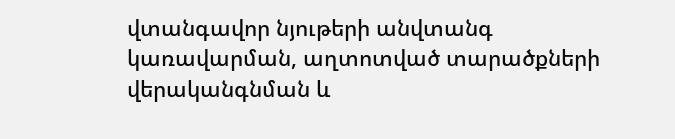վտանգավոր նյութերի անվտանգ կառավարման, աղտոտված տարածքների վերականգնման և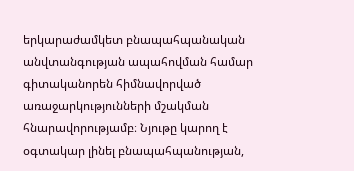երկարաժամկետ բնապահպանական անվտանգության ապահովման համար գիտականորեն հիմնավորված առաջարկությունների մշակման հնարավորությամբ։ Նյութը կարող է օգտակար լինել բնապահպանության,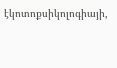էկոտոքսիկոլոգիայի,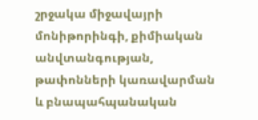շրջակա միջավայրի մոնիթորինգի, քիմիական անվտանգության, թափոնների կառավարման և բնապահպանական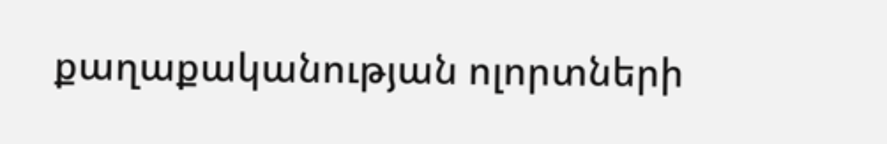քաղաքականության ոլորտների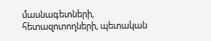մասնագետների, հետազոտողների, պետական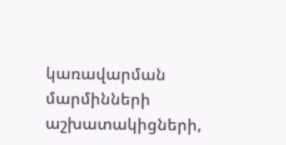կառավարման մարմինների աշխատակիցների,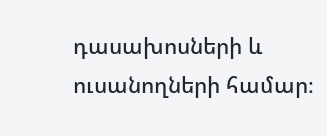դասախոսների և ուսանողների համար։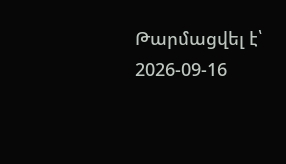Թարմացվել է՝ 2026-09-16